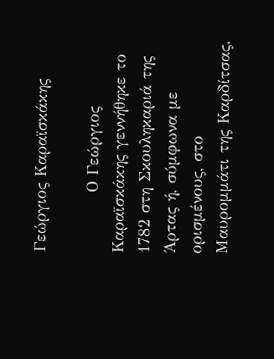Γεώργιος Καραϊσκάκης

          Ο Γεώργιος Καραϊσκάκης γεννήθηκε το 1782 στη Σκουληκαριά της Άρτας ή, σύμφωνα με ορισμένους, στο Μαυρομμάτι της Καρδίτσας.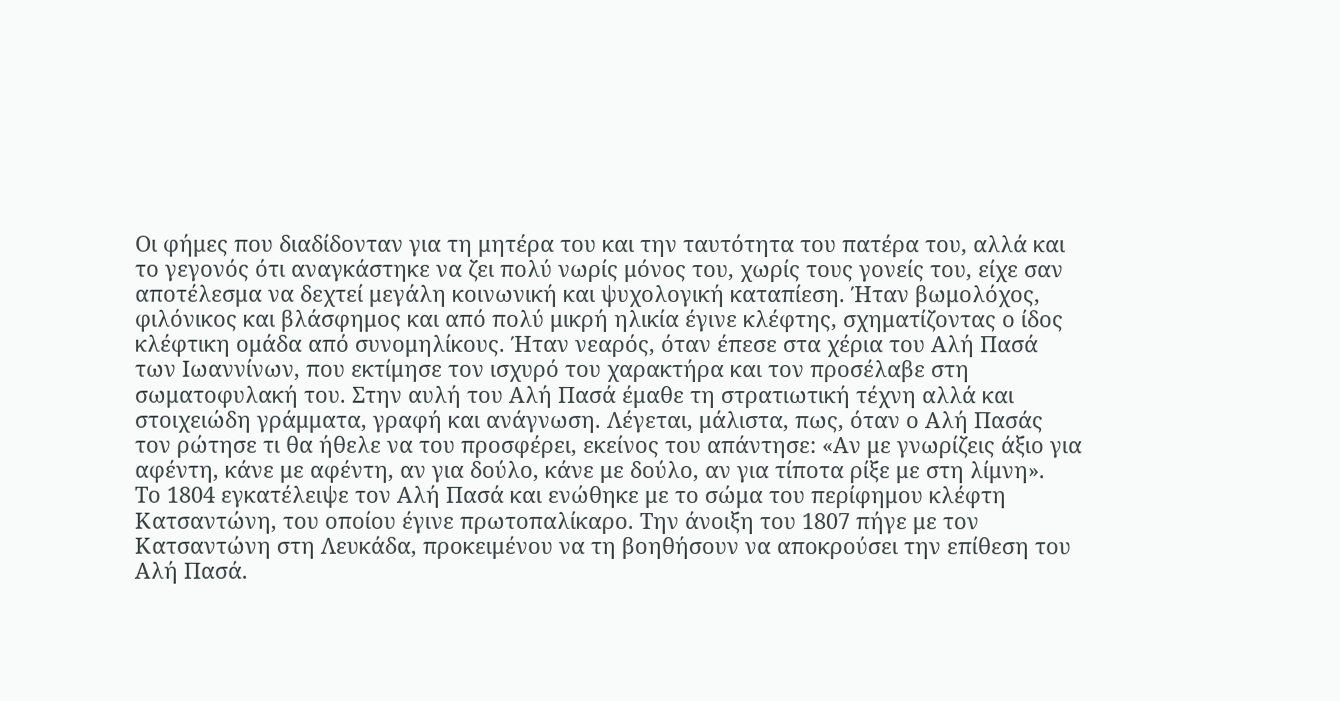Οι φήμες που διαδίδονταν για τη μητέρα του και την ταυτότητα του πατέρα του, αλλά και το γεγονός ότι αναγκάστηκε να ζει πολύ νωρίς μόνος του, χωρίς τους γονείς του, είχε σαν αποτέλεσμα να δεχτεί μεγάλη κοινωνική και ψυχολογική καταπίεση. Ήταν βωμολόχος, φιλόνικος και βλάσφημος και από πολύ μικρή ηλικία έγινε κλέφτης, σχηματίζοντας ο ίδος κλέφτικη ομάδα από συνομηλίκους. Ήταν νεαρός, όταν έπεσε στα χέρια του Αλή Πασά των Ιωαννίνων, που εκτίμησε τον ισχυρό του χαρακτήρα και τον προσέλαβε στη σωματοφυλακή του. Στην αυλή του Αλή Πασά έμαθε τη στρατιωτική τέχνη αλλά και στοιχειώδη γράμματα, γραφή και ανάγνωση. Λέγεται, μάλιστα, πως, όταν ο Αλή Πασάς τον ρώτησε τι θα ήθελε να του προσφέρει, εκείνος του απάντησε: «Αν με γνωρίζεις άξιο για αφέντη, κάνε με αφέντη, αν για δούλο, κάνε με δούλο, αν για τίποτα ρίξε με στη λίμνη».  Το 1804 εγκατέλειψε τον Αλή Πασά και ενώθηκε με το σώμα του περίφημου κλέφτη Κατσαντώνη, του οποίου έγινε πρωτοπαλίκαρο. Την άνοιξη του 1807 πήγε με τον Κατσαντώνη στη Λευκάδα, προκειμένου να τη βοηθήσουν να αποκρούσει την επίθεση του Αλή Πασά.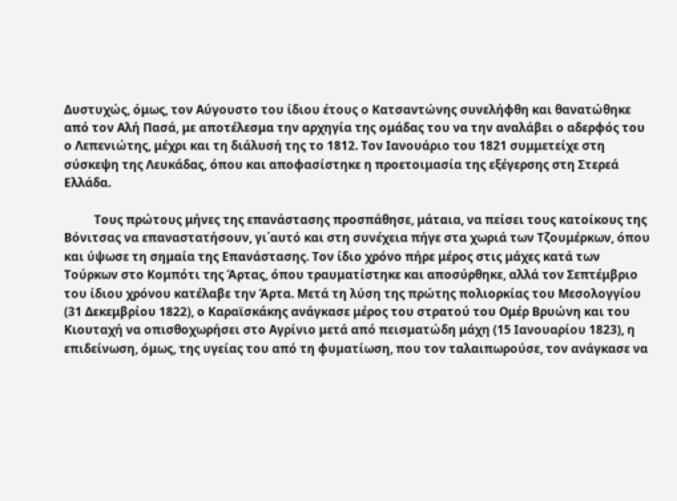Δυστυχώς, όμως, τον Αύγουστο του ίδιου έτους ο Κατσαντώνης συνελήφθη και θανατώθηκε από τον Αλή Πασά, με αποτέλεσμα την αρχηγία της ομάδας του να την αναλάβει ο αδερφός του ο Λεπενιώτης, μέχρι και τη διάλυσή της το 1812. Τον Ιανουάριο του 1821 συμμετείχε στη σύσκεψη της Λευκάδας, όπου και αποφασίστηκε η προετοιμασία της εξέγερσης στη Στερεά Ελλάδα.

          Τους πρώτους μήνες της επανάστασης προσπάθησε, μάταια, να πείσει τους κατοίκους της Βόνιτσας να επαναστατήσουν, γι΄αυτό και στη συνέχεια πήγε στα χωριά των Τζουμέρκων, όπου και ύψωσε τη σημαία της Επανάστασης. Τον ίδιο χρόνο πήρε μέρος στις μάχες κατά των Τούρκων στο Κομπότι της Άρτας, όπου τραυματίστηκε και αποσύρθηκε, αλλά τον Σεπτέμβριο του ίδιου χρόνου κατέλαβε την Άρτα. Μετά τη λύση της πρώτης πολιορκίας του Μεσολογγίου (31 Δεκεμβρίου 1822), ο Καραϊσκάκης ανάγκασε μέρος του στρατού του Ομέρ Βρυώνη και του Κιουταχή να οπισθοχωρήσει στο Αγρίνιο μετά από πεισματώδη μάχη (15 Ιανουαρίου 1823), η επιδείνωση, όμως, της υγείας του από τη φυματίωση, που τον ταλαιπωρούσε, τον ανάγκασε να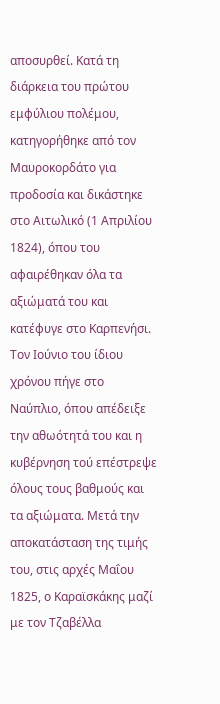αποσυρθεί. Κατά τη διάρκεια του πρώτου εμφύλιου πολέμου, κατηγορήθηκε από τον Μαυροκορδάτο για προδοσία και δικάστηκε στο Αιτωλικό (1 Απριλίου 1824), όπου του αφαιρέθηκαν όλα τα αξιώματά του και κατέφυγε στο Καρπενήσι. Τον Ιούνιο του ίδιου χρόνου πήγε στο Ναύπλιο, όπου απέδειξε την αθωότητά του και η κυβέρνηση τού επέστρεψε όλους τους βαθμούς και τα αξιώματα. Μετά την αποκατάσταση της τιμής του, στις αρχές Μαΐου 1825, ο Καραϊσκάκης μαζί με τον Τζαβέλλα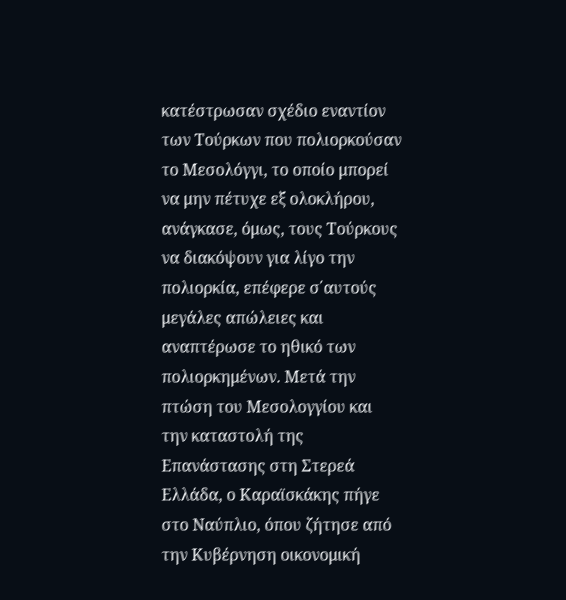κατέστρωσαν σχέδιο εναντίον των Τούρκων που πολιορκούσαν το Μεσολόγγι, το οποίο μπορεί να μην πέτυχε εξ ολοκλήρου, ανάγκασε, όμως, τους Τούρκους να διακόψουν για λίγο την πολιορκία, επέφερε σ΄αυτούς μεγάλες απώλειες και αναπτέρωσε το ηθικό των πολιορκημένων. Μετά την πτώση του Μεσολογγίου και την καταστολή της Επανάστασης στη Στερεά Ελλάδα, ο Καραϊσκάκης πήγε στο Ναύπλιο, όπου ζήτησε από την Κυβέρνηση οικονομική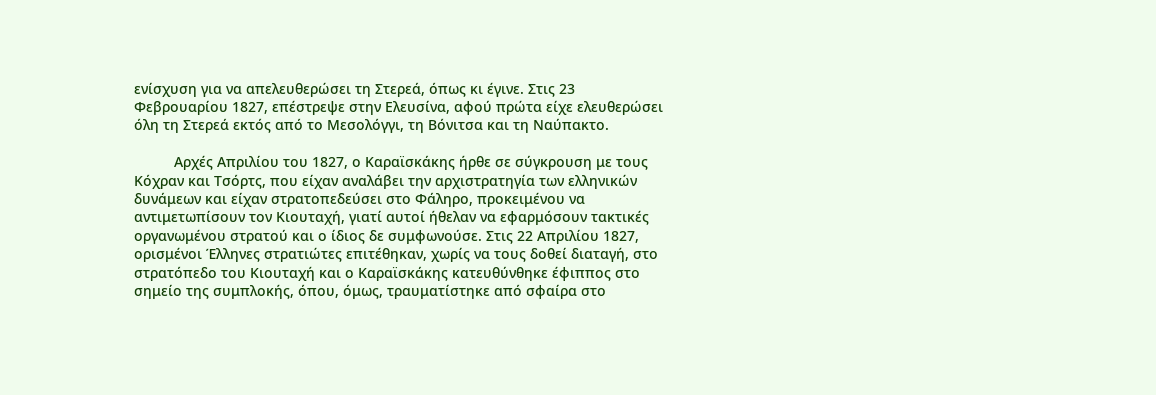ενίσχυση για να απελευθερώσει τη Στερεά, όπως κι έγινε. Στις 23 Φεβρουαρίου 1827, επέστρεψε στην Ελευσίνα, αφού πρώτα είχε ελευθερώσει όλη τη Στερεά εκτός από το Μεσολόγγι, τη Βόνιτσα και τη Ναύπακτο.

          Αρχές Απριλίου του 1827, ο Καραϊσκάκης ήρθε σε σύγκρουση με τους Κόχραν και Τσόρτς, που είχαν αναλάβει την αρχιστρατηγία των ελληνικών δυνάμεων και είχαν στρατοπεδεύσει στο Φάληρο, προκειμένου να αντιμετωπίσουν τον Κιουταχή, γιατί αυτοί ήθελαν να εφαρμόσουν τακτικές οργανωμένου στρατού και ο ίδιος δε συμφωνούσε. Στις 22 Απριλίου 1827, ορισμένοι Έλληνες στρατιώτες επιτέθηκαν, χωρίς να τους δοθεί διαταγή, στο στρατόπεδο του Κιουταχή και ο Καραϊσκάκης κατευθύνθηκε έφιππος στο σημείο της συμπλοκής, όπου, όμως, τραυματίστηκε από σφαίρα στο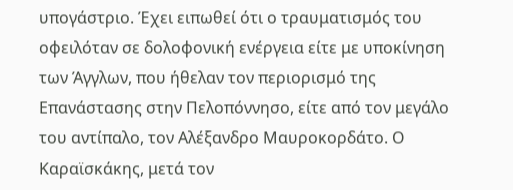υπογάστριο. Έχει ειπωθεί ότι ο τραυματισμός του οφειλόταν σε δολοφονική ενέργεια είτε με υποκίνηση των Άγγλων, που ήθελαν τον περιορισμό της Επανάστασης στην Πελοπόννησο, είτε από τον μεγάλο του αντίπαλο, τον Αλέξανδρο Μαυροκορδάτο. Ο Καραϊσκάκης, μετά τον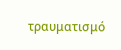τραυματισμό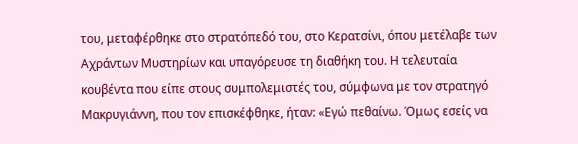του, μεταφέρθηκε στο στρατόπεδό του, στο Κερατσίνι, όπου μετέλαβε των Αχράντων Μυστηρίων και υπαγόρευσε τη διαθήκη του. Η τελευταία κουβέντα που είπε στους συμπολεμιστές του, σύμφωνα με τον στρατηγό Μακρυγιάννη, που τον επισκέφθηκε, ήταν: «Εγώ πεθαίνω. Όμως εσείς να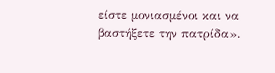είστε μονιασμένοι και να βαστήξετε την πατρίδα».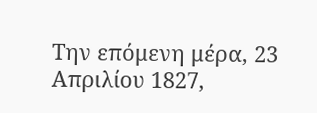Την επόμενη μέρα, 23 Απριλίου 1827,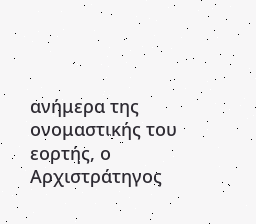ανήμερα της ονομαστικής του εορτής, ο Αρχιστράτηγος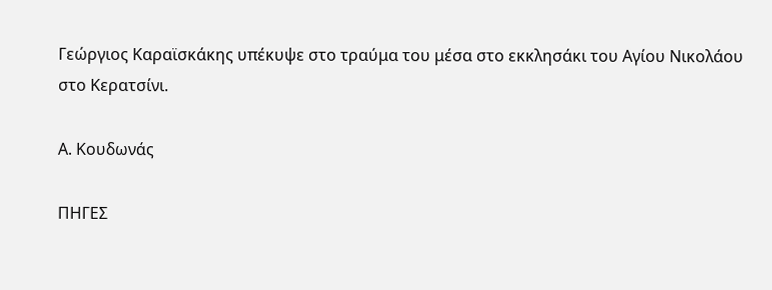Γεώργιος Καραϊσκάκης υπέκυψε στο τραύμα του μέσα στο εκκλησάκι του Αγίου Νικολάου στο Κερατσίνι.

Α. Κουδωνάς

ΠΗΓΕΣ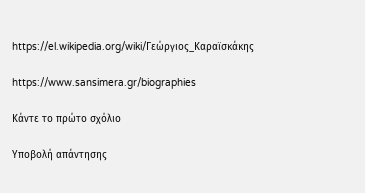https://el.wikipedia.org/wiki/Γεώργιος_Καραϊσκάκης

https://www.sansimera.gr/biographies

Κάντε το πρώτο σχόλιο

Υποβολή απάντησης